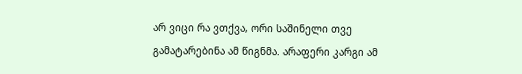არ ვიცი რა ვთქვა, ორი საშინელი თვე გამატარებინა ამ წიგნმა. არაფერი კარგი ამ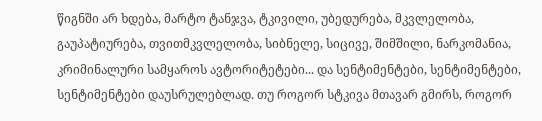წიგნში არ ხდება, მარტო ტანჯვა, ტკივილი, უბედურება, მკვლელობა, გაუპატიურება, თვითმკვლელობა, სიბნელე, სიცივე, შიმშილი, ნარკომანია, კრიმინალური სამყაროს ავტორიტეტები... და სენტიმენტები, სენტიმენტები, სენტიმენტები დაუსრულებლად. თუ როგორ სტკივა მთავარ გმირს, როგორ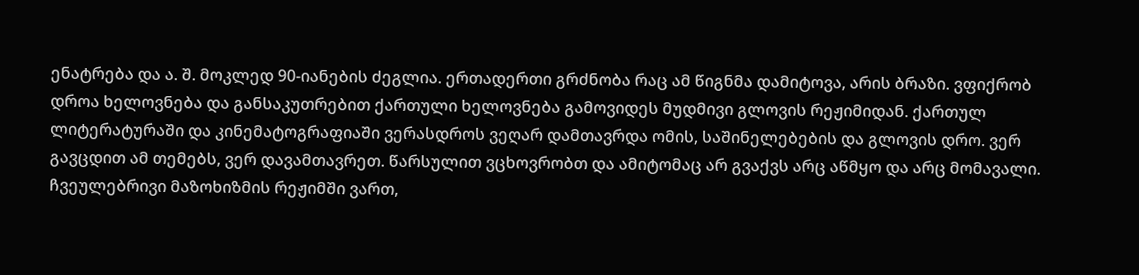ენატრება და ა. შ. მოკლედ 90-იანების ძეგლია. ერთადერთი გრძნობა რაც ამ წიგნმა დამიტოვა, არის ბრაზი. ვფიქრობ დროა ხელოვნება და განსაკუთრებით ქართული ხელოვნება გამოვიდეს მუდმივი გლოვის რეჟიმიდან. ქართულ ლიტერატურაში და კინემატოგრაფიაში ვერასდროს ვეღარ დამთავრდა ომის, საშინელებების და გლოვის დრო. ვერ გავცდით ამ თემებს, ვერ დავამთავრეთ. წარსულით ვცხოვრობთ და ამიტომაც არ გვაქვს არც აწმყო და არც მომავალი. ჩვეულებრივი მაზოხიზმის რეჟიმში ვართ,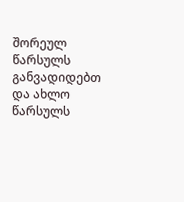შორეულ წარსულს განვადიდებთ და ახლო წარსულს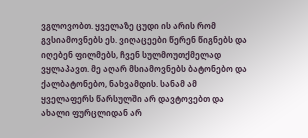ვგლოვობთ. ყველაზე ცუდი ის არის რომ გვსიამოვნებს ეს. ვიღაცეები წერენ წიგნებს და იღებენ ფილმებს, ჩვენ სულმოუთქმელად ვყლაპავთ. მე აღარ მსიამოვნებს ბატონებო და ქალბატონებო, ნახვამდის. სანამ ამ ყველაფერს წარსულში არ დავტოვებთ და ახალი ფურცლიდან არ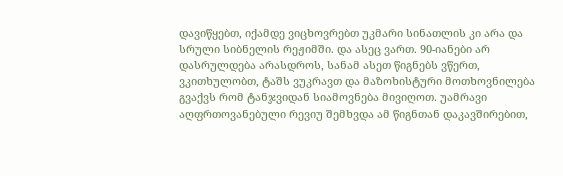დავიწყებთ, იქამდე ვიცხოვრებთ უკმარი სინათლის კი არა და სრული სიბნელის რეჟიმში. და ასეც ვართ. 90-იანები არ დასრულდება არასდროს, სანამ ასეთ წიგნებს ვწერთ, ვკითხულობთ, ტაშს ვუკრავთ და მაზოხისტური მოთხოვნილება გვაქვს რომ ტანჯვიდან სიამოვნება მივიღოთ. უამრავი აღფრთოვანებული რევიუ შემხვდა ამ წიგნთან დაკავშირებით,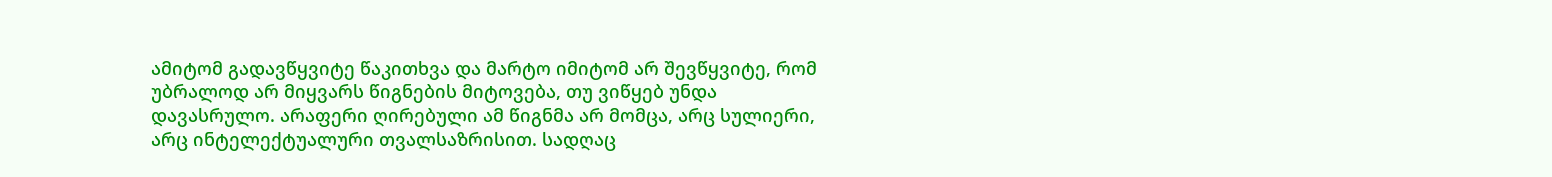ამიტომ გადავწყვიტე წაკითხვა და მარტო იმიტომ არ შევწყვიტე, რომ უბრალოდ არ მიყვარს წიგნების მიტოვება, თუ ვიწყებ უნდა დავასრულო. არაფერი ღირებული ამ წიგნმა არ მომცა, არც სულიერი, არც ინტელექტუალური თვალსაზრისით. სადღაც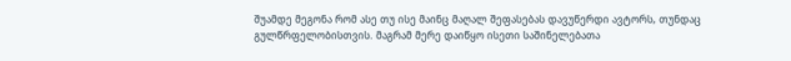შუამდე მეგონა რომ ასე თუ ისე მაინც მაღალ შეფასებას დავუწერდი ავტორს, თუნდაც გულწრფელობისთვის. მაგრამ მერე დაიწყო ისეთი საშინელებათა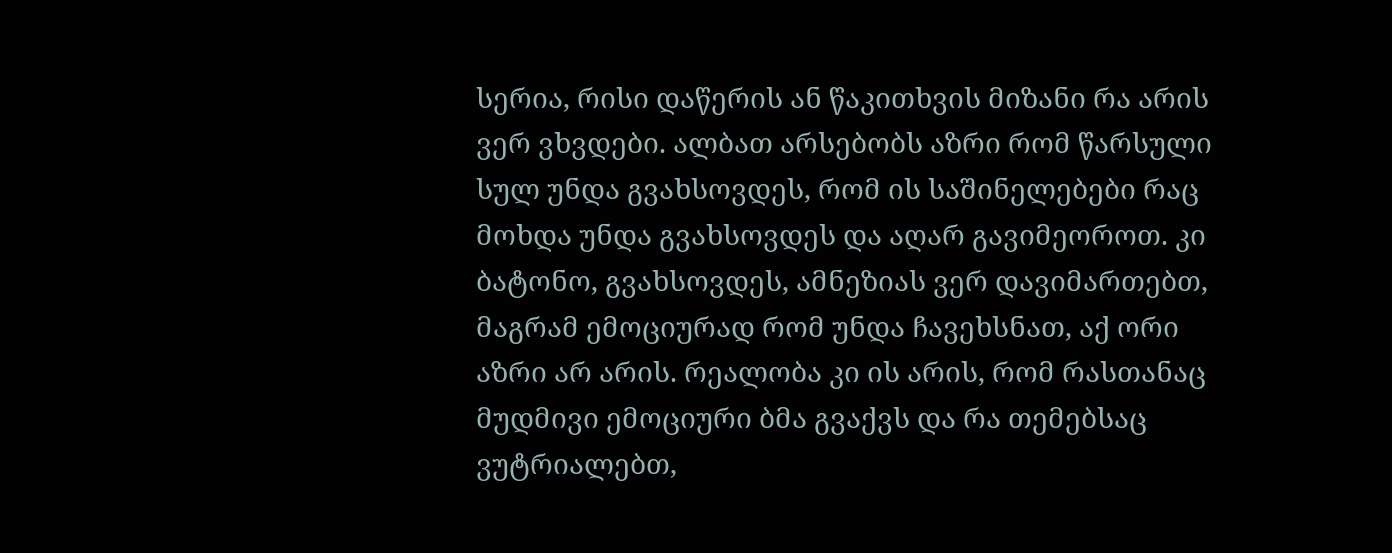სერია, რისი დაწერის ან წაკითხვის მიზანი რა არის ვერ ვხვდები. ალბათ არსებობს აზრი რომ წარსული სულ უნდა გვახსოვდეს, რომ ის საშინელებები რაც მოხდა უნდა გვახსოვდეს და აღარ გავიმეოროთ. კი ბატონო, გვახსოვდეს, ამნეზიას ვერ დავიმართებთ, მაგრამ ემოციურად რომ უნდა ჩავეხსნათ, აქ ორი აზრი არ არის. რეალობა კი ის არის, რომ რასთანაც მუდმივი ემოციური ბმა გვაქვს და რა თემებსაც ვუტრიალებთ,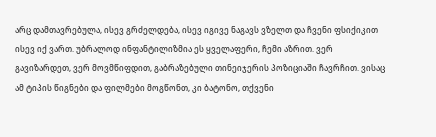არც დამთავრებულა, ისევ გრძელდება, ისევ იგივე ნაგავს ვზელთ და ჩვენი ფსიქიკით ისევ იქ ვართ. უბრალოდ ინფანტილიზმია ეს ყველაფერი, ჩემი აზრით. ვერ გავიზარდეთ, ვერ მოვმწიფდით, გაბრაზებული თინეიჯერის პოზიციაში ჩავრჩით. ვისაც ამ ტიპის წიგნები და ფილმები მოგწონთ, კი ბატონო, თქვენი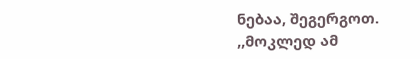ნებაა, შეგერგოთ.
,,მოკლედ ამ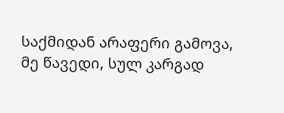საქმიდან არაფერი გამოვა, მე წავედი, სულ კარგად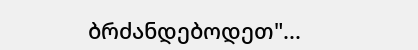ბრძანდებოდეთ"...